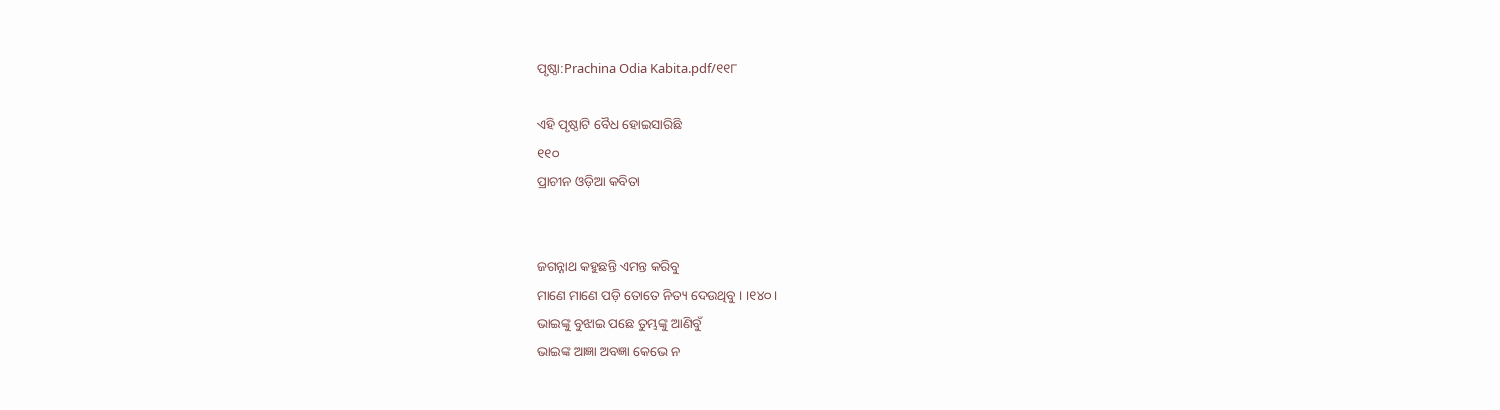ପୃଷ୍ଠା:Prachina Odia Kabita.pdf/୧୧୮

ଏହି ପୃଷ୍ଠାଟି ବୈଧ ହୋଇସାରିଛି
୧୧୦
ପ୍ରାଚୀନ ଓଡ଼ିଆ କବିତା


ଜଗନ୍ନାଥ କହୁଛନ୍ତି ଏମନ୍ତ କରିବୁ
ମାଣେ ମାଣେ ପଡ଼ି ତୋତେ ନିତ୍ୟ ଦେଉଥିବୁ । ।୧୪୦।
ଭାଇଙ୍କୁ ବୁଝାଇ ପଛେ ତୁମ୍ଭଙ୍କୁ ଆଣିବୁଁ
ଭାଇଙ୍କ ଆଜ୍ଞା ଅବଜ୍ଞା କେଭେ ନ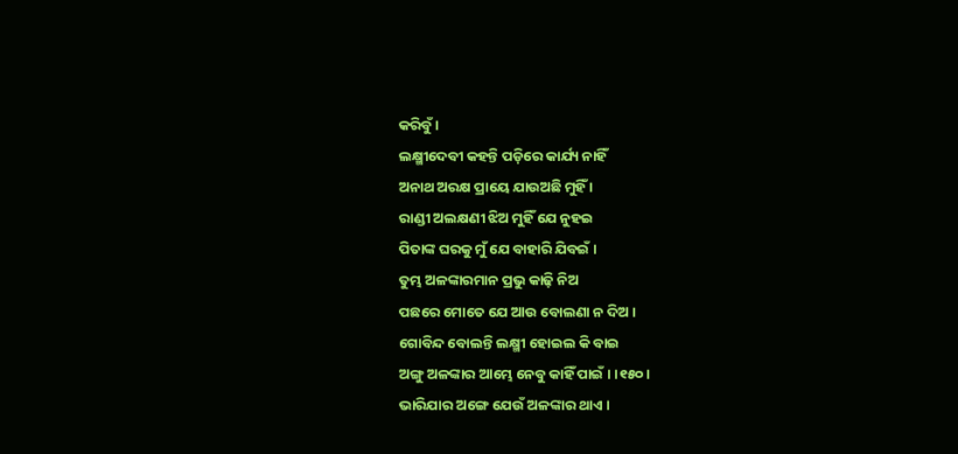କରିବୁଁ ।
ଲକ୍ଷ୍ମୀଦେବୀ କହନ୍ତି ପଡ଼ିରେ କାର୍ଯ୍ୟ ନାହିଁ
ଅନାଥ ଅରକ୍ଷ ପ୍ରାୟେ ଯାଉଅଛି ମୁହିଁ ।
ରାଣ୍ଡୀ ଅଲକ୍ଷଣୀ ଝିଅ ମୁହିଁ ଯେ ନୁହଇ
ପିତାଙ୍କ ଘରକୁ ମୁଁ ଯେ ବାହାରି ଯିବଇଁ ।
ତୁମ୍ଭ ଅଳଙ୍କାରମାନ ପ୍ରଭୁ କାଢ଼ି ନିଅ
ପଛରେ ମୋତେ ଯେ ଆଉ ବୋଲଣା ନ ଦିଅ ।
ଗୋବିନ୍ଦ ବୋଲନ୍ତି ଲକ୍ଷ୍ମୀ ହୋଇଲ କି ବାଇ
ଅଙ୍ଗୁ ଅଳଙ୍କାର ଆମ୍ଭେ ନେବୁ କାହିଁ ପାଇଁ । ।୧୫୦।
ଭାରିଯାର ଅଙ୍ଗେ ଯେଉଁ ଅଳଙ୍କାର ଥାଏ ।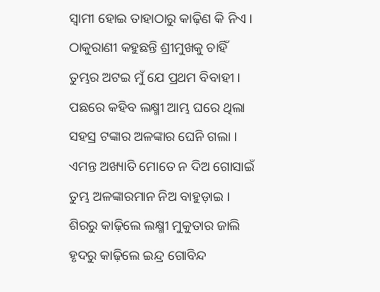ସ୍ୱାମୀ ହୋଇ ତାହାଠାରୁ କାଢ଼ିଣ କି ନିଏ ।
ଠାକୁରାଣୀ କହୁଛନ୍ତି ଶ୍ରୀମୁଖକୁ ଚାହିଁ
ତୁମ୍ଭର ଅଟଇ ମୁଁ ଯେ ପ୍ରଥମ ବିବାହୀ ।
ପଛରେ କହିବ ଲକ୍ଷ୍ମୀ ଆମ୍ଭ ଘରେ ଥିଲା
ସହସ୍ର ଟଙ୍କାର ଅଳଙ୍କାର ଘେନି ଗଲା ।
ଏମନ୍ତ ଅଖ୍ୟାତି ମୋତେ ନ ଦିଅ ଗୋସାଇଁ
ତୁମ୍ଭ ଅଳଙ୍କାରମାନ ନିଅ ବାହୁଡ଼ାଇ ।
ଶିରରୁ କାଢ଼ିଲେ ଲକ୍ଷ୍ମୀ ମୁକୁତାର ଜାଲି
ହୃଦରୁ କାଢ଼ିଲେ ଇନ୍ଦ୍ର ଗୋବିନ୍ଦ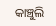କାଞ୍ଚୁଲି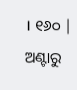। ୧୬୦ |
ଅଣ୍ଟାରୁ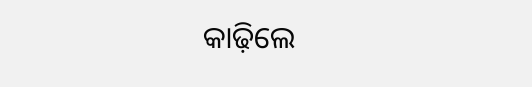କାଢ଼ିଲେ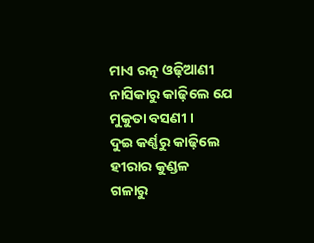ମାଏ ରତ୍ନ ଓଢ଼ିଆଣୀ
ନାସିକାରୁ କାଢ଼ିଲେ ଯେ ମୁକୁତା ବସଣୀ ।
ଦୁଇ କର୍ଣ୍ଣରୁ କାଢ଼ିଲେ ହୀରାର କୁଣ୍ଡଳ
ଗଳାରୁ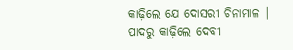କାଢ଼ିଲେ ଯେ ଦୋସରୀ ଚିନାମାଳ |
ପାଦରୁ କାଢ଼ିଲେ ଦେବୀ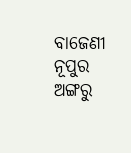ବାଜେଣୀ ନୂପୁର
ଅଙ୍ଗରୁ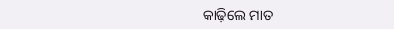କାଢ଼ିଲେ ମାତ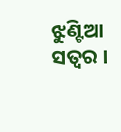ଝୁଣ୍ଟିଆ ସତ୍ୱର ।